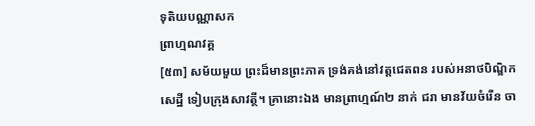ទុតិយបណ្ណាសក
ព្រាហ្មណវគ្គ
[៥៣] សម័យមួយ ព្រះដ៏មានព្រះភាគ ទ្រង់គង់នៅវត្តជេតពន របស់អនាថបិណ្ឌិកសេដ្ឋី ទៀបក្រុងសាវត្ថី។ គ្រានោះឯង មានព្រាហ្មណ៍២ នាក់ ជរា មានវ័យចំរើន ចា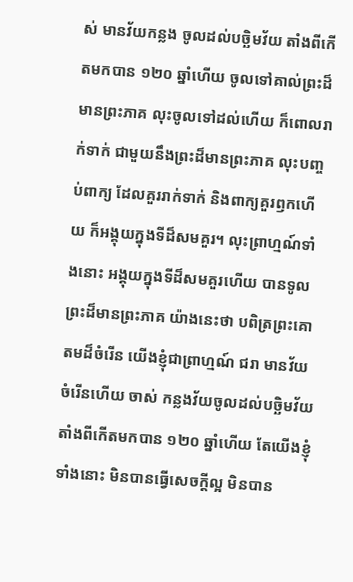ស់ មានវ័យកន្លង ចូលដល់បច្ឆិមវ័យ តាំងពីកើតមកបាន ១២០ ឆ្នាំហើយ ចូលទៅគាល់ព្រះដ៏មានព្រះភាគ លុះចូលទៅដល់ហើយ ក៏ពោលរាក់ទាក់ ជាមួយនឹងព្រះដ៏មានព្រះភាគ លុះបញ្ចប់ពាក្យ ដែលគួររាក់ទាក់ និងពាក្យគួរឭកហើយ ក៏អង្គុយក្នុងទីដ៏សមគួរ។ លុះព្រាហ្មណ៍ទាំងនោះ អង្គុយក្នុងទីដ៏សមគួរហើយ បានទូលព្រះដ៏មានព្រះភាគ យ៉ាងនេះថា បពិត្រព្រះគោតមដ៏ចំរើន យើងខ្ញុំជាព្រាហ្មណ៍ ជរា មានវ័យចំរើនហើយ ចាស់ កន្លងវ័យចូលដល់បច្ឆិមវ័យតាំងពីកើតមកបាន ១២០ ឆ្នាំហើយ តែយើងខ្ញុំទាំងនោះ មិនបានធ្វើសេចក្ដីល្អ មិនបាន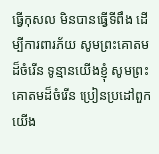ធ្វើកុសល មិនបានធ្វើទីពឹង ដើម្បីការពារភ័យ សូមព្រះគោតមដ៏ចំរើន ទូន្មានយើងខ្ញុំ សូមព្រះគោតមដ៏ចំរើន ប្រៀនប្រដៅពួកយើង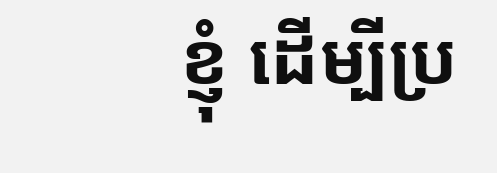ខ្ញុំ ដើម្បីប្រ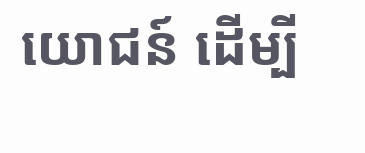យោជន៍ ដើម្បី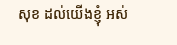សុខ ដល់យើងខ្ញុំ អស់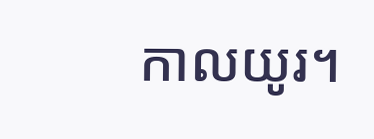កាលយូរ។